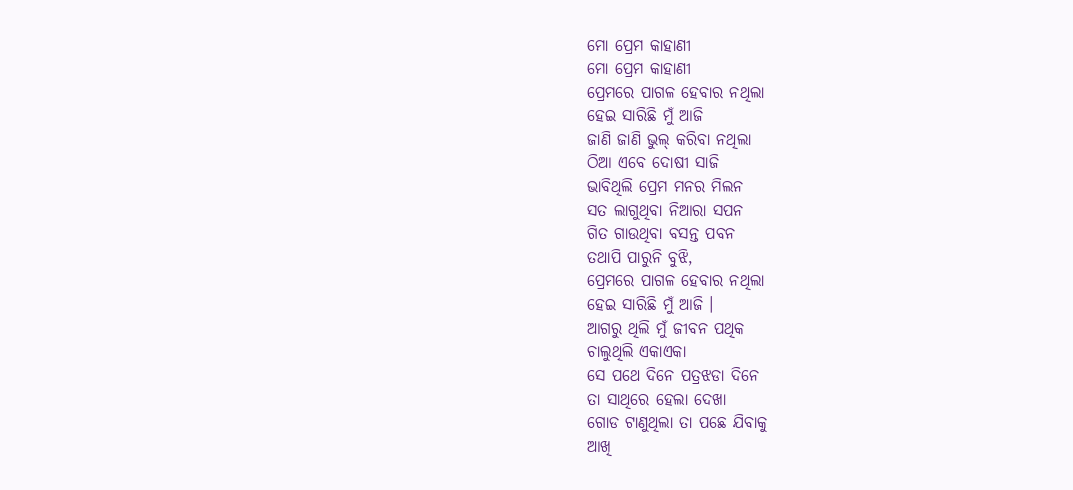ମୋ ପ୍ରେମ କାହାଣୀ
ମୋ ପ୍ରେମ କାହାଣୀ
ପ୍ରେମରେ ପାଗଳ ହେବାର ନଥିଲା
ହେଇ ସାରିଛି ମୁଁ ଆଜି
ଜାଣି ଜାଣି ଭୁଲ୍ କରିବା ନଥିଲା
ଠିଆ ଏବେ ଦୋଷୀ ସାଜି
ଭାବିଥିଲି ପ୍ରେମ ମନର ମିଲନ
ସତ ଲାଗୁଥିବା ନିଆରା ସପନ
ଗିତ ଗାଉଥିବା ବସନ୍ତ ପବନ
ତଥାପି ପାରୁନି ବୁଝି,
ପ୍ରେମରେ ପାଗଳ ହେବାର ନଥିଲା
ହେଇ ସାରିଛି ମୁଁ ଆଜି ।
ଆଗରୁ ଥିଲି ମୁଁ ଜୀବନ ପଥିକ
ଚାଲୁଥିଲି ଏକାଏକା
ସେ ପଥେ ଦିନେ ପତ୍ରଝଡା ଦିନେ
ତା ସାଥିରେ ହେଲା ଦେଖା
ଗୋଡ ଟାଣୁଥିଲା ତା ପଛେ ଯିବାକୁ
ଆଖି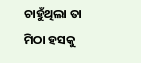ଚାହୁଁଥିଲା ତା ମିଠା ହସକୁ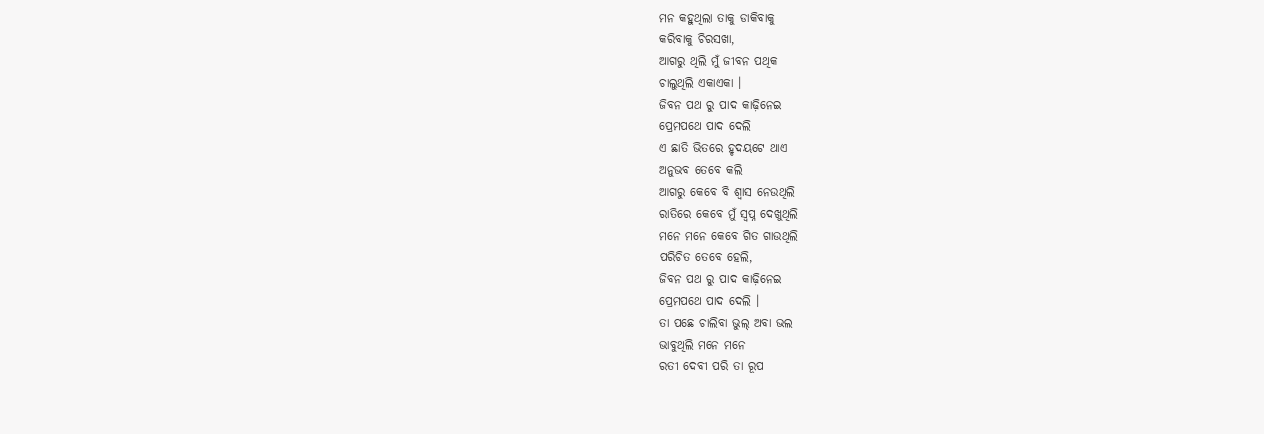ମନ କହୁଥିଲା ତାକୁ ଡାକିବାକୁ
କରିବାକୁ ଚିରସଖା,
ଆଗରୁ ଥିଲି ମୁଁ ଜୀବନ ପଥିକ
ଚାଲୁଥିଲି ଏକାଏକା ।
ଜିବନ ପଥ ରୁ ପାଦ କାଢ଼ିନେଇ
ପ୍ରେମପଥେ ପାଦ ଦେଲି
ଏ ଛାତି ଭିତରେ ହୃଦୟଟେ ଥାଏ
ଅନୁଭବ ତେବେ କଲି
ଆଗରୁ କେବେ ବି ଶ୍ବାସ ନେଉଥିଲି
ରାତିରେ କେବେ ମୁଁ ସ୍ବପ୍ନ ଦେଖୁଥିଲି
ମନେ ମନେ କେବେ ଗିତ ଗାଉଥିଲି
ପରିଚିତ ତେବେ ହେଲି,
ଜିବନ ପଥ ରୁ ପାଦ କାଢ଼ିନେଇ
ପ୍ରେମପଥେ ପାଦ ଦେଲି ।
ତା ପଛେ ଚାଲିବା ଭୁଲ୍ ଅବା ଭଲ
ଭାବୁଥିଲି ମନେ ମନେ
ରତୀ ଦେବୀ ପରି ତା ରୂପ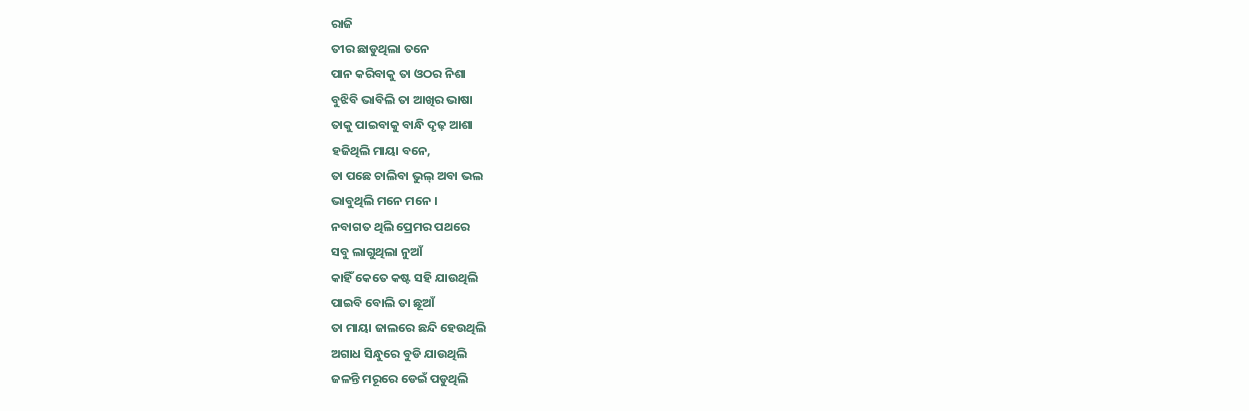ରାଜି
ତୀର ଛାଡୁଥିଲା ତନେ
ପାନ କରିବାକୁ ତା ଓଠର ନିଶା
ବୁଝିବି ଭାବିଲି ତା ଆଖିର ଭାଷା
ତାକୁ ପାଇବାକୁ ବାନ୍ଧି ଦୃଢ଼ ଆଶା
ହଜିଥିଲି ମାୟା ବନେ,
ତା ପଛେ ଚାଲିବା ଭୁଲ୍ ଅବା ଭଲ
ଭାବୁଥିଲି ମନେ ମନେ ।
ନବାଗତ ଥିଲି ପ୍ରେମର ପଥରେ
ସବୁ ଲାଗୁଥିଲା ନୁଆଁ
କାହିଁ କେତେ କଷ୍ଟ ସହି ଯାଉଥିଲି
ପାଇବି ବୋଲି ତା ଛୂଆଁ
ତା ମାୟା ଜାଲରେ ଛନ୍ଦି ହେଉଥିଲି
ଅଗାଧ ସିନ୍ଧୁରେ ବୁଡି ଯାଉଥିଲି
ଜଳନ୍ତି ମରୂରେ ଡେଇଁ ପଡୁଥିଲି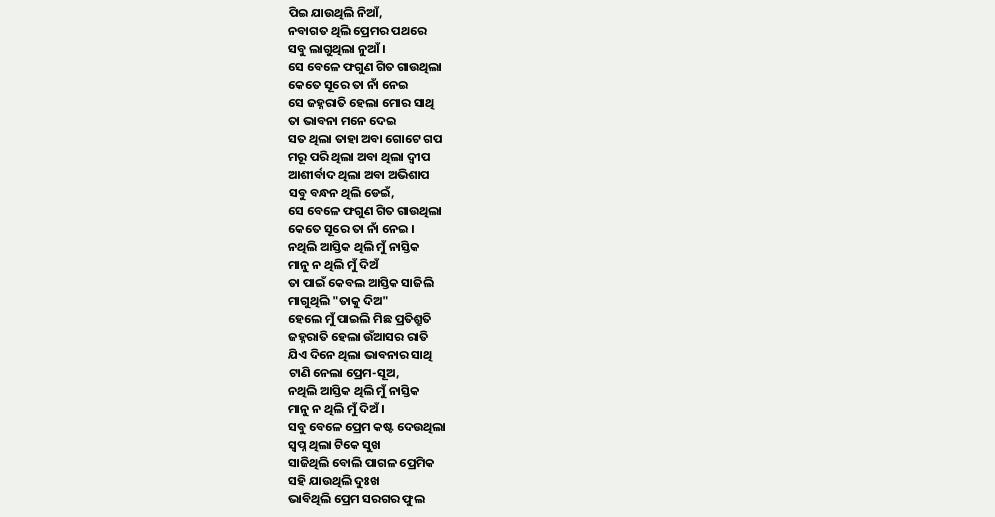ପିଇ ଯାଉଥିଲି ନିଆଁ,
ନବାଗତ ଥିଲି ପ୍ରେମର ପଥରେ
ସବୁ ଲାଗୁଥିଲା ନୁଆଁ ।
ସେ ବେଳେ ଫଗୁଣ ଗିତ ଗାଉଥିଲା
କେତେ ସୂରେ ତା ନାଁ ନେଇ
ସେ ଜହ୍ନରାତି ହେଲା ମୋର ସାଥି
ତା ଭାବନା ମନେ ଦେଇ
ସତ ଥିଲା ତାହା ଅବା ଗୋଟେ ଗପ
ମରୂ ପରି ଥିଲା ଅବା ଥିଲା ଦ୍ବୀପ
ଆଶୀର୍ବାଦ ଥିଲା ଅବା ଅଭିଶାପ
ସବୁ ବନ୍ଧନ ଥିଲି ଡେଇଁ,
ସେ ବେଳେ ଫଗୁଣ ଗିତ ଗାଉଥିଲା
କେତେ ସୂରେ ତା ନାଁ ନେଇ ।
ନଥିଲି ଆସ୍ତିକ ଥିଲି ମୁଁ ନାସ୍ତିକ
ମାନୁ ନ ଥିଲି ମୁଁ ଦିଅଁ
ତା ପାଇଁ କେବଲ ଆସ୍ତିକ ସାଜିଲି
ମାଗୁଥିଲି "ତାକୁ ଦିଅ"
ହେଲେ ମୁଁ ପାଇଲି ମିଛ ପ୍ରତିଶ୍ରୁତି
ଜହ୍ନରାତି ହେଲା ଉଁଆସର ରାତି
ଯିଏ ଦିନେ ଥିଲା ଭାବନାର ସାଥି
ଟାଣି ନେଲା ପ୍ରେମ-ସୂଅ,
ନଥିଲି ଆସ୍ତିକ ଥିଲି ମୁଁ ନାସ୍ତିକ
ମାନୁ ନ ଥିଲି ମୁଁ ଦିଅଁ ।
ସବୁ ବେଳେ ପ୍ରେମ କଷ୍ଟ ଦେଉଥିଲା
ସ୍ବପ୍ନ ଥିଲା ଟିକେ ସୁଖ
ସାଜିଥିଲି ବୋଲି ପାଗଳ ପ୍ରେମିକ
ସହି ଯାଉଥିଲି ଦୁଃଖ
ଭାବିଥିଲି ପ୍ରେମ ସରଗର ଫୁଲ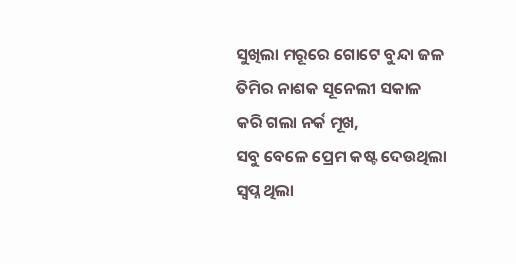ସୁଖିଲା ମରୂରେ ଗୋଟେ ବୁନ୍ଦା ଜଳ
ତିମିର ନାଶକ ସୂନେଲୀ ସକାଳ
କରି ଗଲା ନର୍କ ମୂଖ,
ସବୁ ବେଳେ ପ୍ରେମ କଷ୍ଟ ଦେଉଥିଲା
ସ୍ବପ୍ନ ଥିଲା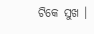ଟିକେ ସୁଖ ।